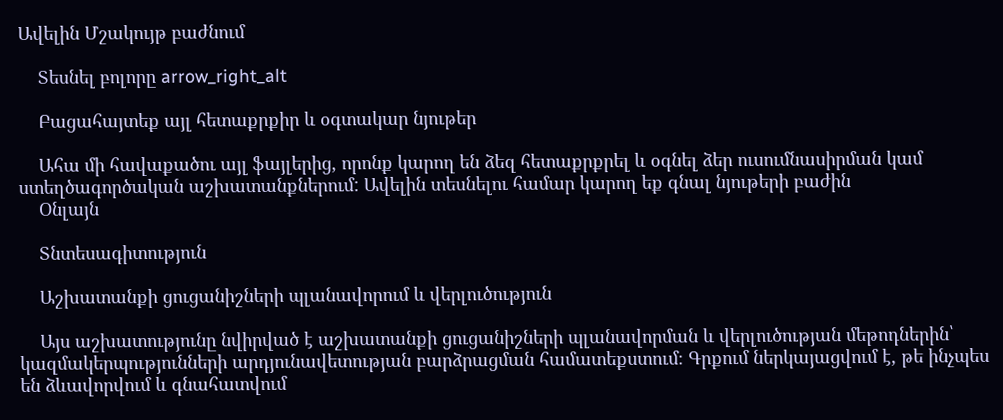Ավելին Մշակույթ բաժնում

    Տեսնել բոլորը arrow_right_alt

    Բացահայտեք այլ հետաքրքիր և օգտակար նյութեր

    Ահա մի հավաքածու այլ ֆայլերից, որոնք կարող են ձեզ հետաքրքրել և օգնել ձեր ուսումնասիրման կամ ստեղծագործական աշխատանքներում: Ավելին տեսնելու համար կարող եք գնալ նյութերի բաժին
    Օնլայն

    Տնտեսագիտություն

    Աշխատանքի ցուցանիշների պլանավորում և վերլուծություն

    Այս աշխատությունը նվիրված է աշխատանքի ցուցանիշների պլանավորման և վերլուծության մեթոդներին՝ կազմակերպությունների արդյունավետության բարձրացման համատեքստում։ Գրքում ներկայացվում է, թե ինչպես են ձևավորվում և գնահատվում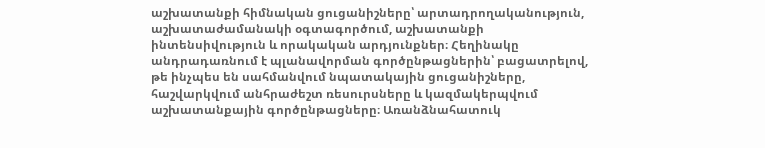աշխատանքի հիմնական ցուցանիշները՝ արտադրողականություն, աշխատաժամանակի օգտագործում, աշխատանքի ինտենսիվություն և որակական արդյունքներ։ Հեղինակը անդրադառնում է պլանավորման գործընթացներին՝ բացատրելով, թե ինչպես են սահմանվում նպատակային ցուցանիշները, հաշվարկվում անհրաժեշտ ռեսուրսները և կազմակերպվում աշխատանքային գործընթացները։ Առանձնահատուկ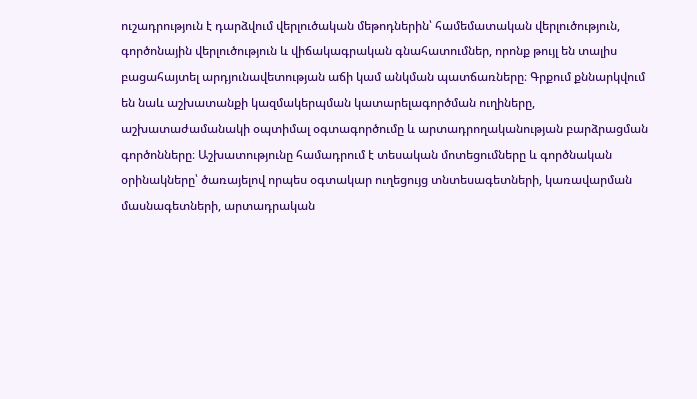ուշադրություն է դարձվում վերլուծական մեթոդներին՝ համեմատական վերլուծություն, գործոնային վերլուծություն և վիճակագրական գնահատումներ, որոնք թույլ են տալիս բացահայտել արդյունավետության աճի կամ անկման պատճառները։ Գրքում քննարկվում են նաև աշխատանքի կազմակերպման կատարելագործման ուղիները, աշխատաժամանակի օպտիմալ օգտագործումը և արտադրողականության բարձրացման գործոնները։ Աշխատությունը համադրում է տեսական մոտեցումները և գործնական օրինակները՝ ծառայելով որպես օգտակար ուղեցույց տնտեսագետների, կառավարման մասնագետների, արտադրական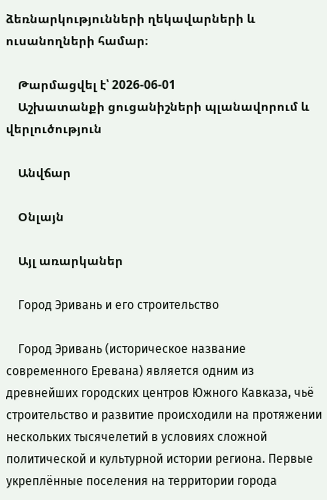ձեռնարկությունների ղեկավարների և ուսանողների համար։

    Թարմացվել է՝ 2026-06-01
    Աշխատանքի ցուցանիշների պլանավորում և վերլուծություն

    Անվճար

    Օնլայն

    Այլ առարկաներ

    Город Эривань и его строительство

    Город Эривань (историческое название современного Еревана) является одним из древнейших городских центров Южного Кавказа, чьё строительство и развитие происходили на протяжении нескольких тысячелетий в условиях сложной политической и культурной истории региона. Первые укреплённые поселения на территории города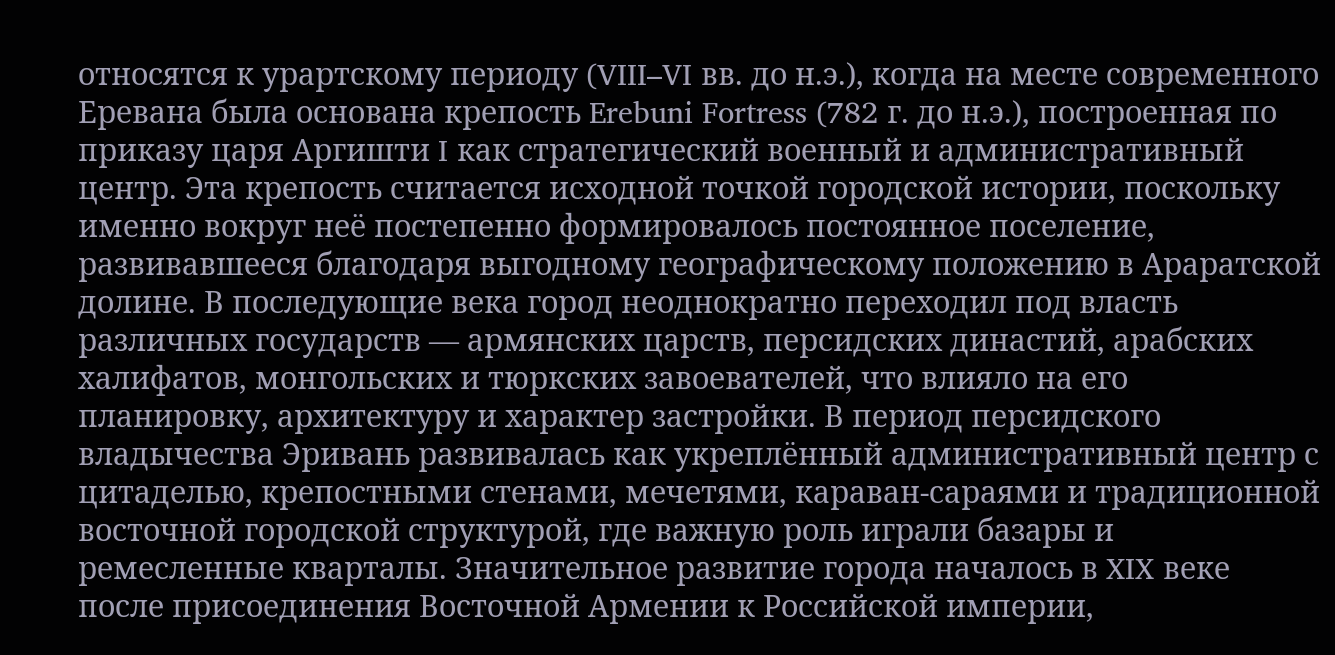относятся к урартскому периоду (VIII–VI вв. до н.э.), когда на месте современного Еревана была основана крепость Erebuni Fortress (782 г. до н.э.), построенная по приказу царя Аргишти I как стратегический военный и административный центр. Эта крепость считается исходной точкой городской истории, поскольку именно вокруг неё постепенно формировалось постоянное поселение, развивавшееся благодаря выгодному географическому положению в Араратской долине. В последующие века город неоднократно переходил под власть различных государств — армянских царств, персидских династий, арабских халифатов, монгольских и тюркских завоевателей, что влияло на его планировку, архитектуру и характер застройки. В период персидского владычества Эривань развивалась как укреплённый административный центр с цитаделью, крепостными стенами, мечетями, караван-сараями и традиционной восточной городской структурой, где важную роль играли базары и ремесленные кварталы. Значительное развитие города началось в XIX веке после присоединения Восточной Армении к Российской империи,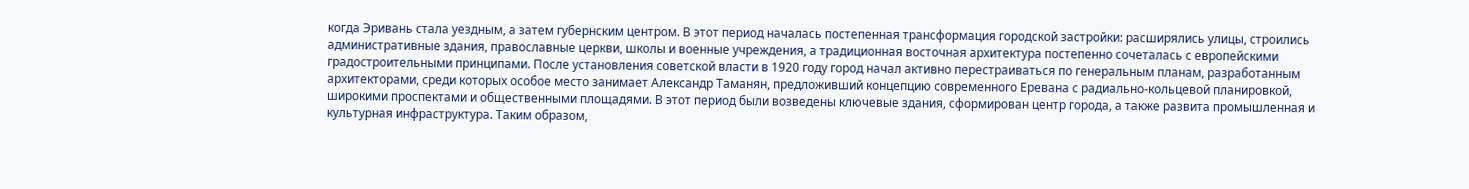когда Эривань стала уездным, а затем губернским центром. В этот период началась постепенная трансформация городской застройки: расширялись улицы, строились административные здания, православные церкви, школы и военные учреждения, а традиционная восточная архитектура постепенно сочеталась с европейскими градостроительными принципами. После установления советской власти в 1920 году город начал активно перестраиваться по генеральным планам, разработанным архитекторами, среди которых особое место занимает Александр Таманян, предложивший концепцию современного Еревана с радиально-кольцевой планировкой, широкими проспектами и общественными площадями. В этот период были возведены ключевые здания, сформирован центр города, а также развита промышленная и культурная инфраструктура. Таким образом,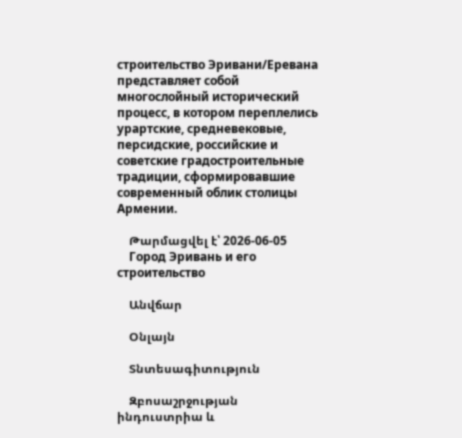строительство Эривани/Еревана представляет собой многослойный исторический процесс, в котором переплелись урартские, средневековые, персидские, российские и советские градостроительные традиции, сформировавшие современный облик столицы Армении.

    Թարմացվել է՝ 2026-06-05
    Город Эривань и его строительство

    Անվճար

    Օնլայն

    Տնտեսագիտություն

    Զբոսաշրջության ինդուստրիա և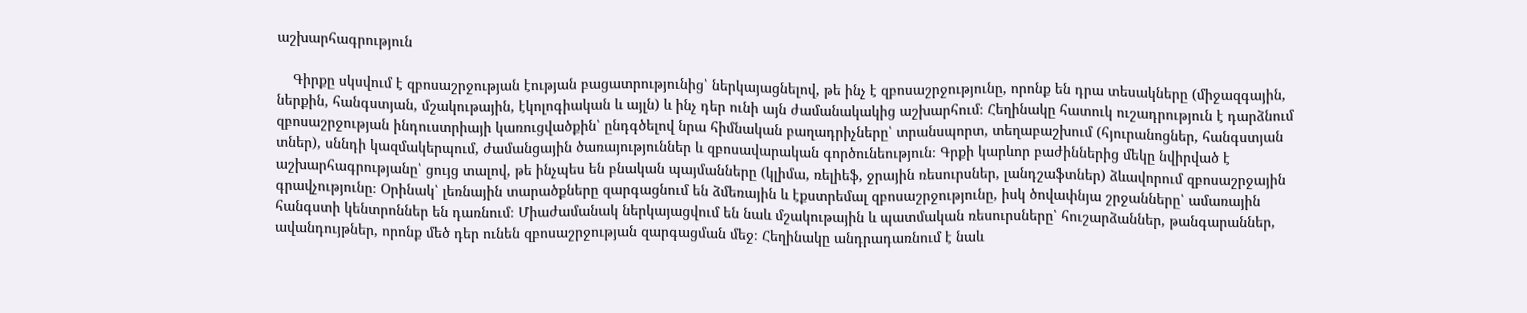աշխարհագրություն

    Գիրքը սկսվում է զբոսաշրջության էության բացատրությունից՝ ներկայացնելով, թե ինչ է զբոսաշրջությունը, որոնք են դրա տեսակները (միջազգային, ներքին, հանգստյան, մշակութային, էկոլոգիական և այլն) և ինչ դեր ունի այն ժամանակակից աշխարհում։ Հեղինակը հատուկ ուշադրություն է դարձնում զբոսաշրջության ինդուստրիայի կառուցվածքին՝ ընդգծելով նրա հիմնական բաղադրիչները՝ տրանսպորտ, տեղաբաշխում (հյուրանոցներ, հանգստյան տներ), սննդի կազմակերպում, ժամանցային ծառայություններ և զբոսավարական գործունեություն։ Գրքի կարևոր բաժիններից մեկը նվիրված է աշխարհագրությանը՝ ցույց տալով, թե ինչպես են բնական պայմանները (կլիմա, ռելիեֆ, ջրային ռեսուրսներ, լանդշաֆտներ) ձևավորում զբոսաշրջային գրավչությունը։ Օրինակ՝ լեռնային տարածքները զարգացնում են ձմեռային և էքստրեմալ զբոսաշրջությունը, իսկ ծովափնյա շրջանները՝ ամառային հանգստի կենտրոններ են դառնում։ Միաժամանակ ներկայացվում են նաև մշակութային և պատմական ռեսուրսները՝ հուշարձաններ, թանգարաններ, ավանդույթներ, որոնք մեծ դեր ունեն զբոսաշրջության զարգացման մեջ։ Հեղինակը անդրադառնում է նաև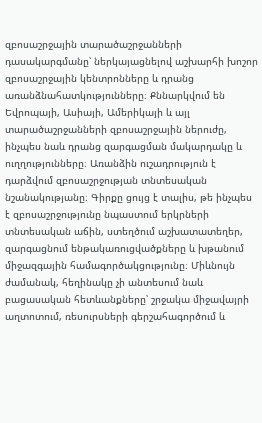զբոսաշրջային տարածաշրջանների դասակարգմանը՝ ներկայացնելով աշխարհի խոշոր զբոսաշրջային կենտրոնները և դրանց առանձնահատկությունները։ Քննարկվում են Եվրոպայի, Ասիայի, Ամերիկայի և այլ տարածաշրջանների զբոսաշրջային ներուժը, ինչպես նաև դրանց զարգացման մակարդակը և ուղղությունները։ Առանձին ուշադրություն է դարձվում զբոսաշրջության տնտեսական նշանակությանը։ Գիրքը ցույց է տալիս, թե ինչպես է զբոսաշրջությունը նպաստում երկրների տնտեսական աճին, ստեղծում աշխատատեղեր, զարգացնում ենթակառուցվածքները և խթանում միջազգային համագործակցությունը։ Միևնույն ժամանակ, հեղինակը չի անտեսում նաև բացասական հետևանքները՝ շրջակա միջավայրի աղտոտում, ռեսուրսների գերշահագործում և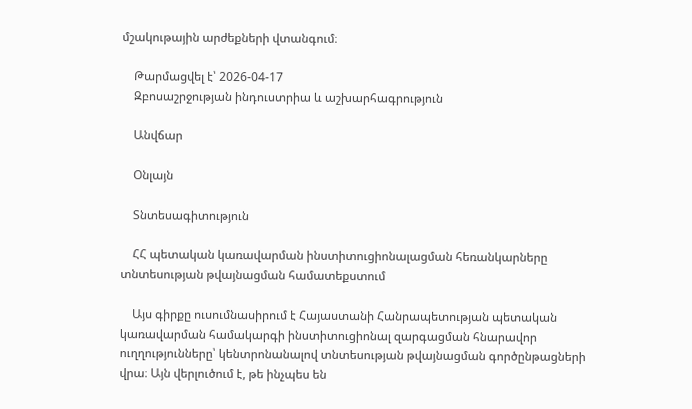մշակութային արժեքների վտանգում։

    Թարմացվել է՝ 2026-04-17
    Զբոսաշրջության ինդուստրիա և աշխարհագրություն

    Անվճար

    Օնլայն

    Տնտեսագիտություն

    ՀՀ պետական կառավարման ինստիտուցիոնալացման հեռանկարները տնտեսության թվայնացման համատեքստում

    Այս գիրքը ուսումնասիրում է Հայաստանի Հանրապետության պետական կառավարման համակարգի ինստիտուցիոնալ զարգացման հնարավոր ուղղությունները՝ կենտրոնանալով տնտեսության թվայնացման գործընթացների վրա։ Այն վերլուծում է, թե ինչպես են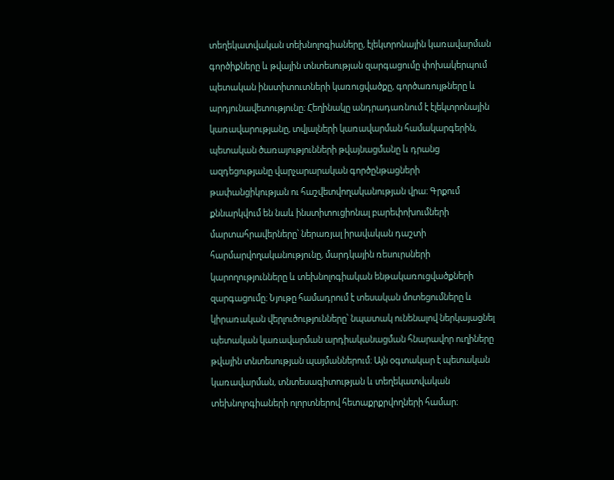տեղեկատվական տեխնոլոգիաները, էլեկտրոնային կառավարման գործիքները և թվային տնտեսության զարգացումը փոխակերպում պետական ինստիտուտների կառուցվածքը, գործառույթները և արդյունավետությունը։ Հեղինակը անդրադառնում է էլեկտրոնային կառավարությանը, տվյալների կառավարման համակարգերին, պետական ծառայությունների թվայնացմանը և դրանց ազդեցությանը վարչարարական գործընթացների թափանցիկության ու հաշվետվողականության վրա։ Գրքում քննարկվում են նաև ինստիտուցիոնալ բարեփոխումների մարտահրավերները՝ ներառյալ իրավական դաշտի հարմարվողականությունը, մարդկային ռեսուրսների կարողությունները և տեխնոլոգիական ենթակառուցվածքների զարգացումը։ Նյութը համադրում է տեսական մոտեցումները և կիրառական վերլուծությունները՝ նպատակ ունենալով ներկայացնել պետական կառավարման արդիականացման հնարավոր ուղիները թվային տնտեսության պայմաններում։ Այն օգտակար է պետական կառավարման, տնտեսագիտության և տեղեկատվական տեխնոլոգիաների ոլորտներով հետաքրքրվողների համար։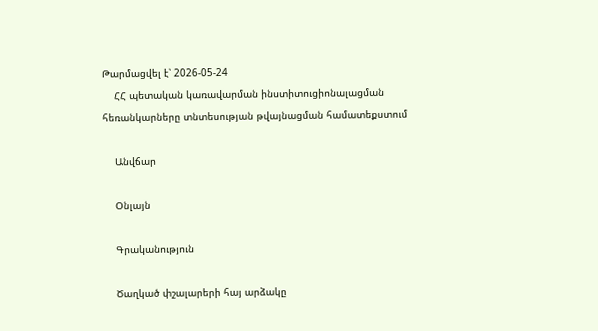Թարմացվել է՝ 2026-05-24
    ՀՀ պետական կառավարման ինստիտուցիոնալացման հեռանկարները տնտեսության թվայնացման համատեքստում

    Անվճար

    Օնլայն

    Գրականություն

    Ծաղկած փշալարերի հայ արձակը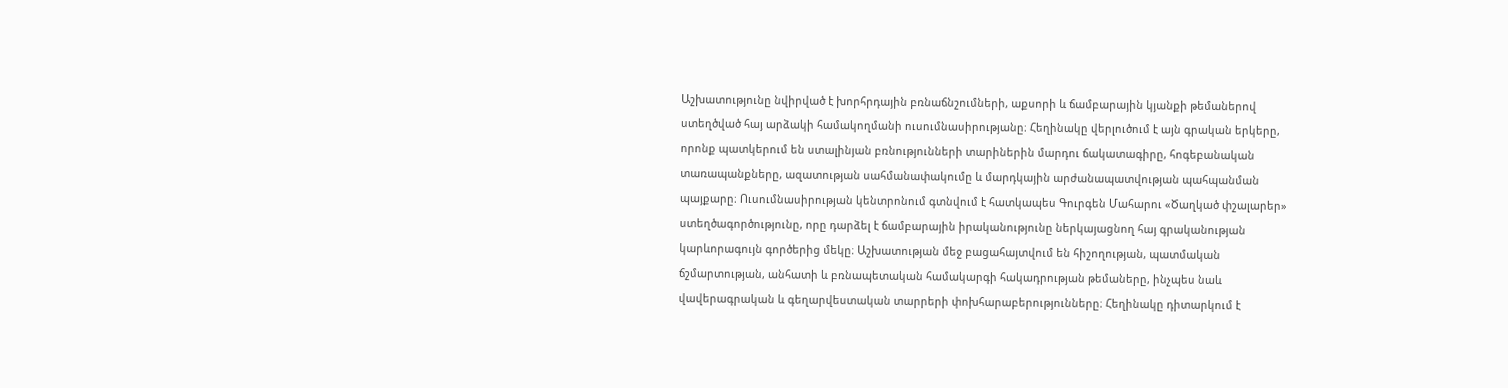Աշխատությունը նվիրված է խորհրդային բռնաճնշումների, աքսորի և ճամբարային կյանքի թեմաներով ստեղծված հայ արձակի համակողմանի ուսումնասիրությանը։ Հեղինակը վերլուծում է այն գրական երկերը, որոնք պատկերում են ստալինյան բռնությունների տարիներին մարդու ճակատագիրը, հոգեբանական տառապանքները, ազատության սահմանափակումը և մարդկային արժանապատվության պահպանման պայքարը։ Ուսումնասիրության կենտրոնում գտնվում է հատկապես Գուրգեն Մահարու «Ծաղկած փշալարեր» ստեղծագործությունը, որը դարձել է ճամբարային իրականությունը ներկայացնող հայ գրականության կարևորագույն գործերից մեկը։ Աշխատության մեջ բացահայտվում են հիշողության, պատմական ճշմարտության, անհատի և բռնապետական համակարգի հակադրության թեմաները, ինչպես նաև վավերագրական և գեղարվեստական տարրերի փոխհարաբերությունները։ Հեղինակը դիտարկում է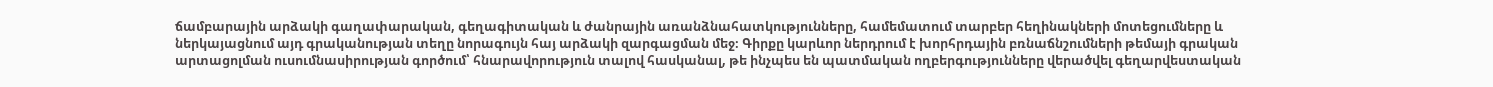ճամբարային արձակի գաղափարական, գեղագիտական և ժանրային առանձնահատկությունները, համեմատում տարբեր հեղինակների մոտեցումները և ներկայացնում այդ գրականության տեղը նորագույն հայ արձակի զարգացման մեջ։ Գիրքը կարևոր ներդրում է խորհրդային բռնաճնշումների թեմայի գրական արտացոլման ուսումնասիրության գործում՝ հնարավորություն տալով հասկանալ, թե ինչպես են պատմական ողբերգությունները վերածվել գեղարվեստական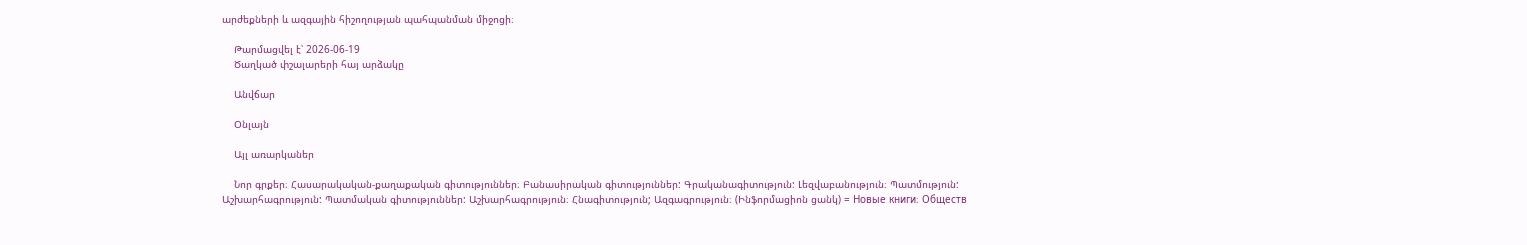արժեքների և ազգային հիշողության պահպանման միջոցի։

    Թարմացվել է՝ 2026-06-19
    Ծաղկած փշալարերի հայ արձակը

    Անվճար

    Օնլայն

    Այլ առարկաներ

    Նոր գրքեր։ Հասարակական-քաղաքական գիտություններ։ Բանասիրական գիտություններ: Գրականագիտություն: Լեզվաբանություն։ Պատմություն: Աշխարհագրություն: Պատմական գիտություններ: Աշխարհագրություն։ Հնագիտություն; Ազգագրություն։ (Ինֆորմացիոն ցանկ) = Новые книги։ Обществ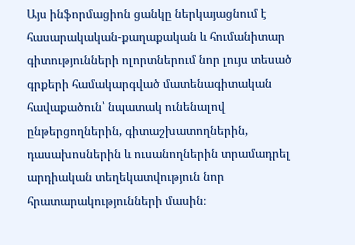Այս ինֆորմացիոն ցանկը ներկայացնում է հասարակական-քաղաքական և հումանիտար գիտությունների ոլորտներում նոր լույս տեսած գրքերի համակարգված մատենագիտական հավաքածուն՝ նպատակ ունենալով ընթերցողներին, գիտաշխատողներին, դասախոսներին և ուսանողներին տրամադրել արդիական տեղեկատվություն նոր հրատարակությունների մասին։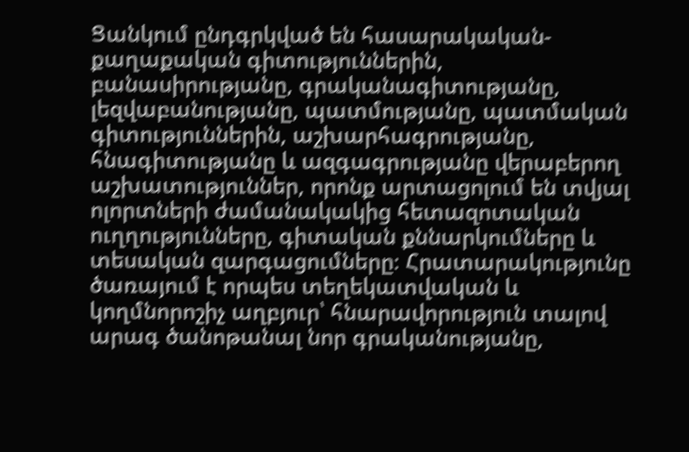Ցանկում ընդգրկված են հասարակական-քաղաքական գիտություններին, բանասիրությանը, գրականագիտությանը, լեզվաբանությանը, պատմությանը, պատմական գիտություններին, աշխարհագրությանը, հնագիտությանը և ազգագրությանը վերաբերող աշխատություններ, որոնք արտացոլում են տվյալ ոլորտների ժամանակակից հետազոտական ուղղությունները, գիտական քննարկումները և տեսական զարգացումները։ Հրատարակությունը ծառայում է որպես տեղեկատվական և կողմնորոշիչ աղբյուր՝ հնարավորություն տալով արագ ծանոթանալ նոր գրականությանը,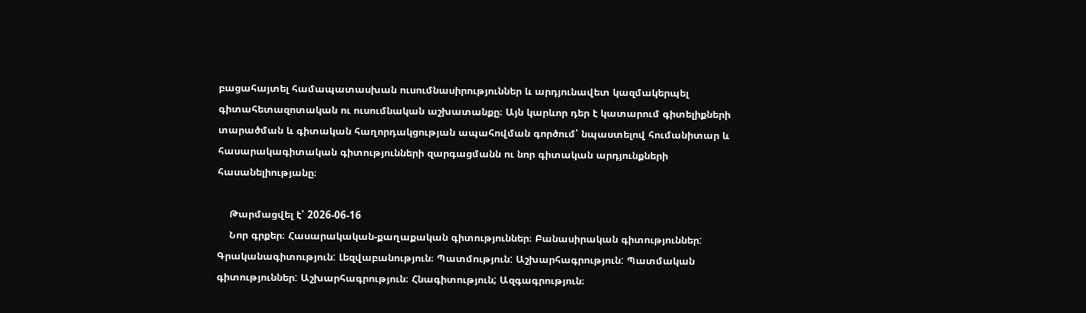բացահայտել համապատասխան ուսումնասիրություններ և արդյունավետ կազմակերպել գիտահետազոտական ու ուսումնական աշխատանքը։ Այն կարևոր դեր է կատարում գիտելիքների տարածման և գիտական հաղորդակցության ապահովման գործում՝ նպաստելով հումանիտար և հասարակագիտական գիտությունների զարգացմանն ու նոր գիտական արդյունքների հասանելիությանը։

    Թարմացվել է՝ 2026-06-16
    Նոր գրքեր։ Հասարակական-քաղաքական գիտություններ։ Բանասիրական գիտություններ: Գրականագիտություն: Լեզվաբանություն։ Պատմություն: Աշխարհագրություն: Պատմական գիտություններ: Աշխարհագրություն։ Հնագիտություն; Ազգագրություն։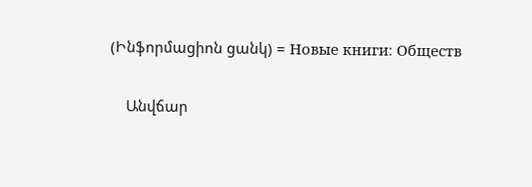(Ինֆորմացիոն ցանկ) = Новые книги։ Обществ

    Անվճար